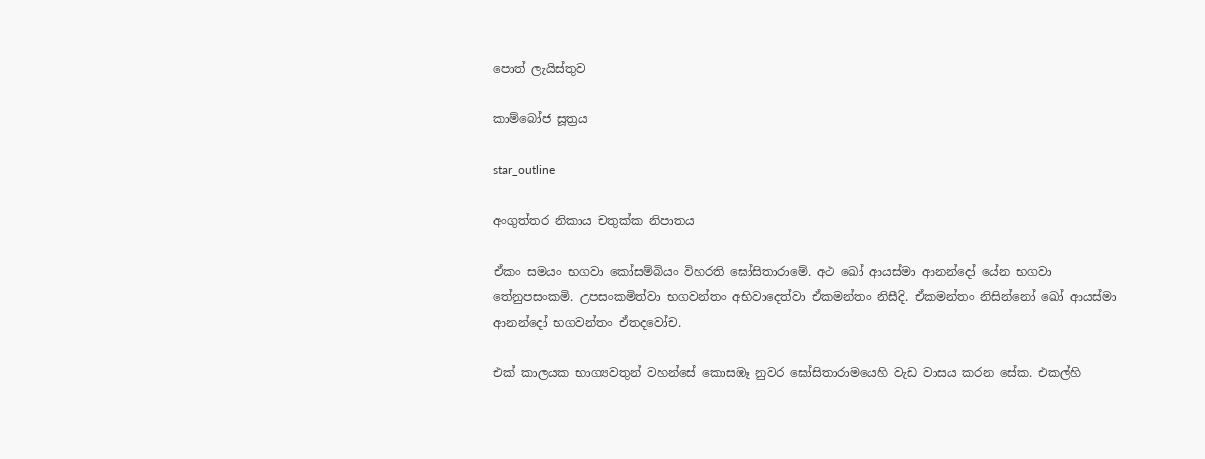පොත් ලැයිස්තුව

කාම්බෝජ සූත්‍රය

star_outline

අංගුත්තර නිකාය චතුක්ක නිපාතය

ඒකං සමයං භගවා කෝසම්බියං විහරති ඝෝසිතාරාමේ. අථ ඛෝ ආයස්මා ආනන්දෝ යේන භගවා තේනුපසංකමි. උපසංකමිත්වා භගවන්තං අභිවාදෙත්වා ඒකමන්තං නිසීදි. ඒකමන්තං නිසින්නෝ ඛෝ ආයස්මා ආනන්දෝ භගවන්තං ඒතදවෝච.

එක් කාලයක භාග්‍යවතුන් වහන්සේ කොසඹෑ නුවර ඝෝසිතාරාමයෙහි වැඩ වාසය කරන සේක. එකල්හි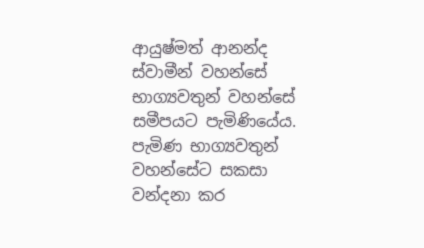ආයුෂ්මත් ආනන්ද ස්වාමීන් වහන්සේ භාග්‍යවතුන් වහන්සේ සමීපයට පැමිණියේය. පැමිණ භාග්‍යවතුන් වහන්සේට සකසා වන්දනා කර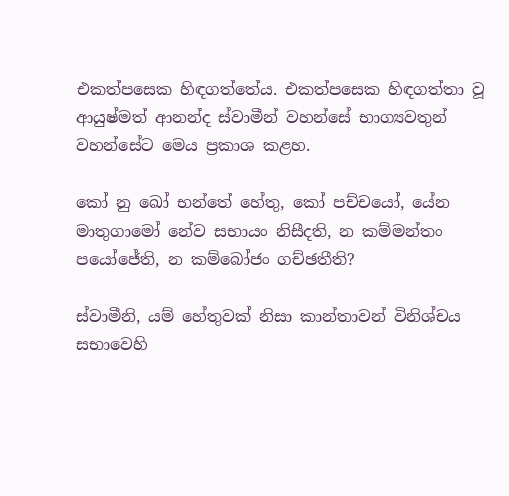එකත්පසෙක හිඳගත්තේය. එකත්පසෙක හිඳගත්තා වූ ආයුෂ්මත් ආනන්ද ස්වාමීන් වහන්සේ භාග්‍යවතුන් වහන්සේට මෙය ප්‍රකාශ කළහ.

කෝ නු ඛෝ භන්තේ හේතු, කෝ පච්චයෝ, යේන මාතුගාමෝ නේව සභායං නිසීදති, න කම්මන්තං පයෝජේති, න කම්බෝජං ගච්ඡතීති?

ස්වාමීනි, යම් හේතුවක් නිසා කාන්තාවන් විනිශ්චය සභාවෙහි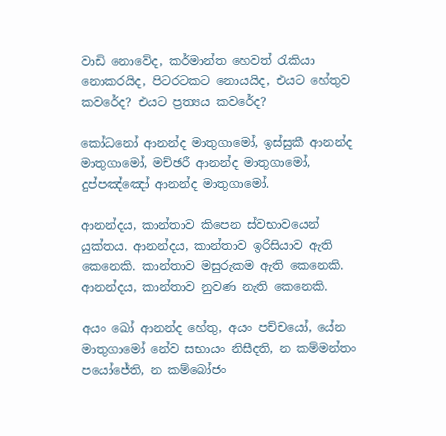වාඩි නොවේද, කර්මාන්ත හෙවත් රැකියා නොකරයිද, පිටරටකට නොයයිද, එයට හේතුව කවරේද? එයට ප්‍රත්‍යය කවරේද?

කෝධනෝ ආනන්ද මාතුගාමෝ, ඉස්සුකී ආනන්ද මාතුගාමෝ, මච්ඡරී ආනන්ද මාතුගාමෝ, දුප්පඤ්ඤෝ ආනන්ද මාතුගාමෝ.

ආනන්දය, කාන්තාව කිපෙන ස්වභාවයෙන් යුක්තය. ආනන්දය, කාන්තාව ඉරිසියාව ඇති කෙනෙකි. කාන්තාව මසුරුකම ඇති කෙනෙකි. ආනන්දය, කාන්තාව නුවණ නැති කෙනෙකි.

අයං ඛෝ ආනන්ද හේතු, අයං පච්චයෝ, යේන මාතුගාමෝ නේව සභායං නිසීදති, න කම්මන්තං පයෝජේති, න කම්බෝජං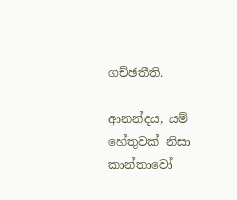ගච්ඡතීති.

ආනන්දය, යම් හේතුවක් නිසා කාන්තාවෝ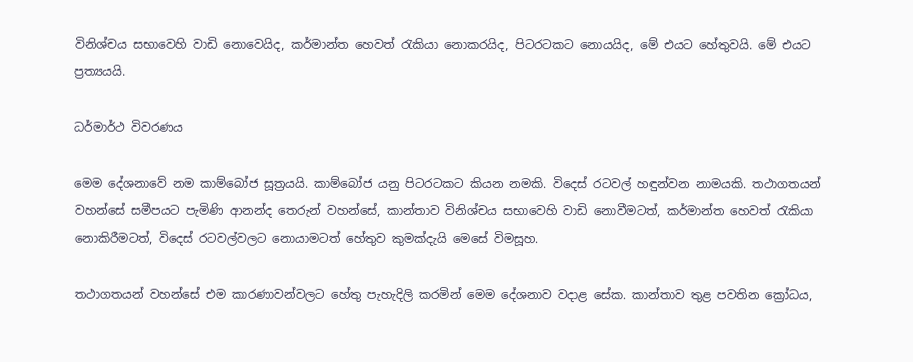විනිශ්චය සභාවෙහි වාඩි නොවෙයිද, කර්මාන්ත හෙවත් රැකියා නොකරයිද, පිටරටකට නොයයිද, මේ එයට හේතුවයි. මේ එයට ප්‍රත්‍යයයි.

ධර්මාර්ථ විවරණය

මෙම දේශනාවේ නම කාම්බෝජ සූත්‍රයයි. කාම්බෝජ යනු පිටරටකට කියන නමකි. විදෙස් රටවල් හඳුන්වන නාමයකි. තථාගතයන් වහන්සේ සමීපයට පැමිණි ආනන්ද තෙරුන් වහන්සේ, කාන්තාව විනිශ්චය සභාවෙහි වාඩි නොවීමටත්, කර්මාන්ත හෙවත් රැකියා නොකිරීමටත්, විදෙස් රටවල්වලට නොයාමටත් හේතුව කුමක්දැයි මෙසේ විමසූහ.

තථාගතයන් වහන්සේ එම කාරණාවන්වලට හේතු පැහැදිලි කරමින් මෙම දේශනාව වදාළ සේක. කාන්තාව තුළ පවතින ක්‍රෝධය,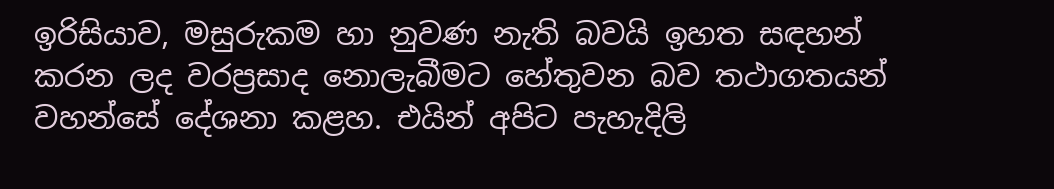ඉරිසියාව, මසුරුකම හා නුවණ නැති බවයි ඉහත සඳහන් කරන ලද වරප්‍රසාද නොලැබීමට හේතුවන බව තථාගතයන් වහන්සේ දේශනා කළහ. එයින් අපිට පැහැදිලි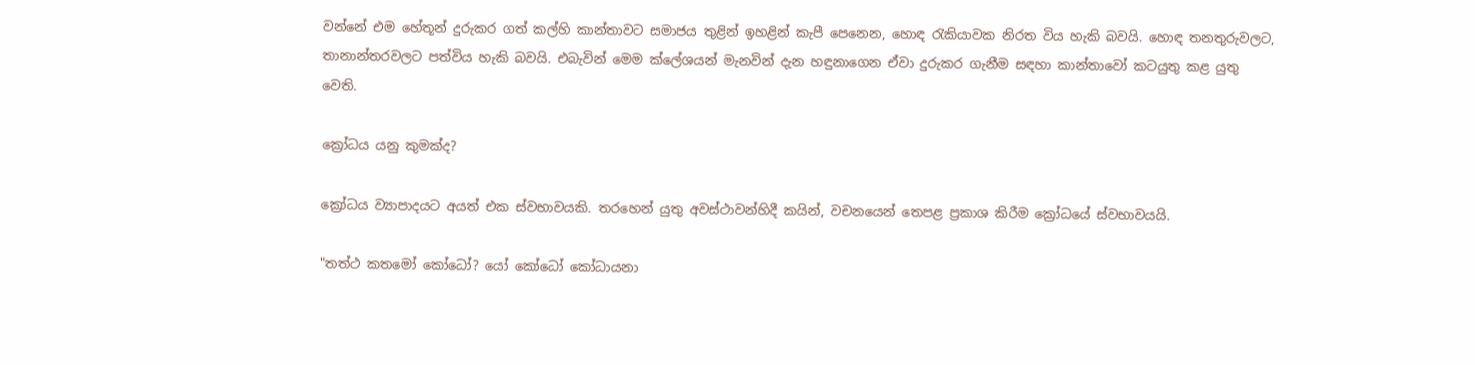වන්නේ එම හේතූන් දුරුකර ගත් කල්හි කාන්තාවට සමාජය තුළින් ඉහළින් කැපී පෙනෙන, හොඳ රැකියාවක නිරත විය හැකි බවයි. හොඳ තනතුරුවලට, තානාන්තරවලට පත්විය හැකි බවයි. එබැවින් මෙම ක්ලේශයන් මැනවින් දැන හඳුනාගෙන ඒවා දුරුකර ගැනීම සඳහා කාන්තාවෝ කටයුතු කළ යුතු වෙති.

ක්‍රෝධය යනු කුමක්ද?

ක්‍රෝධය ව්‍යාපාදයට අයත් එක ස්වභාවයකි. තරහෙන් යුතු අවස්ථාවන්හිදී කයින්, වචනයෙන් තෙපළ ප්‍රකාශ කිරීම ක්‍රෝධයේ ස්වභාවයයි.

"තත්ථ කතමෝ කෝධෝ? යෝ කෝධෝ කෝධායනා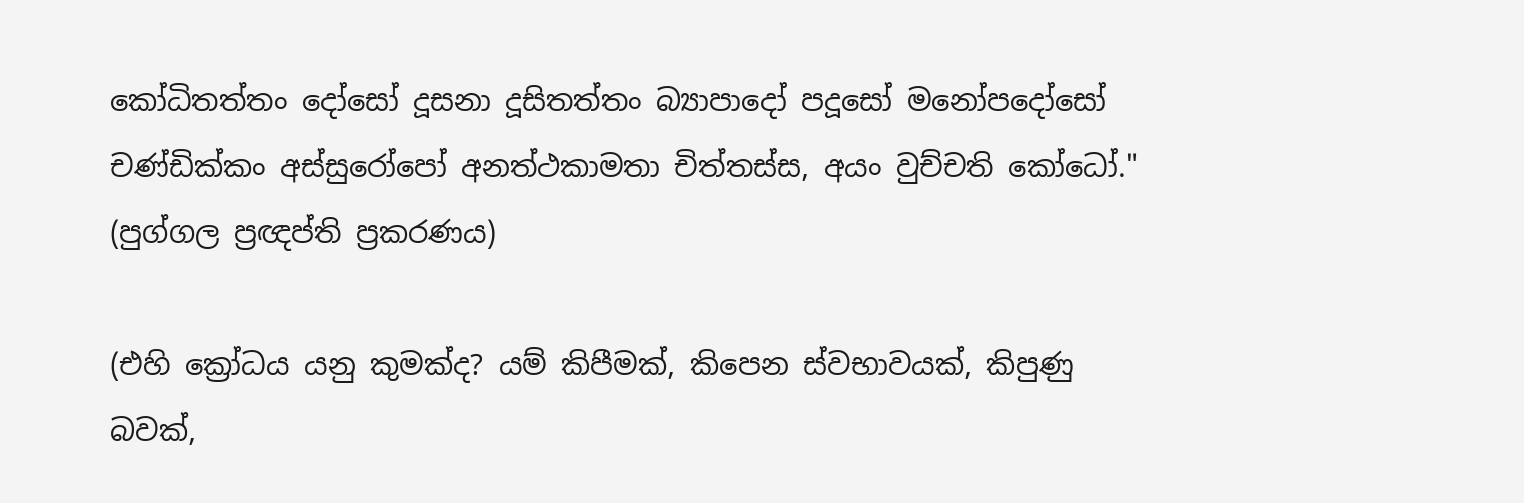කෝධිතත්තං දෝසෝ දූසනා දූසිතත්තං බ්‍යාපාදෝ පදූසෝ මනෝපදෝසෝ චණ්ඩික්කං අස්සුරෝපෝ අනත්ථකාමතා චිත්තස්ස, අයං වුච්චති කෝධෝ." (පුග්ගල ප්‍රඥප්ති ප්‍රකරණය)

(එහි ක්‍රෝධය යනු කුමක්ද? යම් කිපීමක්, කිපෙන ස්වභාවයක්, කිපුණු බවක්,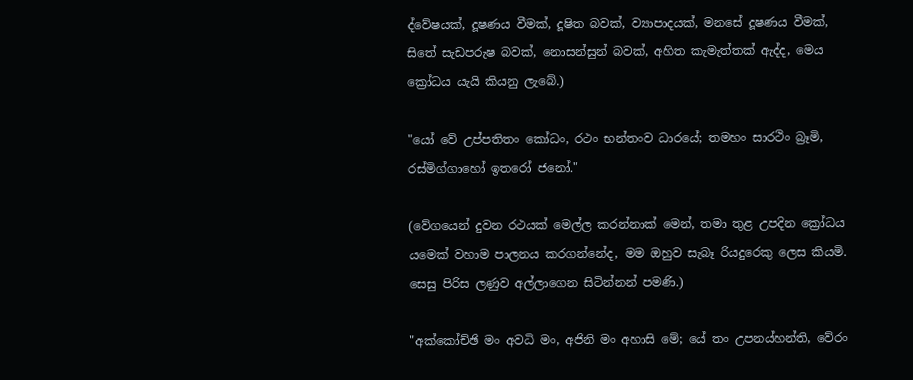ද්වේෂයක්, දූෂණය වීමක්, දූෂිත බවක්, ව්‍යාපාදයක්, මනසේ දූෂණය වීමක්, සිතේ සැඩපරුෂ බවක්, නොසන්සුන් බවක්, අහිත කැමැත්තක් ඇද්ද, මෙය ක්‍රෝධය යැයි කියනු ලැබේ.)

"යෝ වේ උප්පතිතං කෝධං, රථං භන්තංව ධාරයේ; තමහං සාරථිං බ්‍රෑමි, රස්මිග්ගාහෝ ඉතරෝ ජනෝ."

(වේගයෙන් දුවන රථයක් මෙල්ල කරන්නාක් මෙන්, තමා තුළ උපදින ක්‍රෝධය යමෙක් වහාම පාලනය කරගන්නේද, මම ඔහුව සැබෑ රියදුරෙකු ලෙස කියමි. සෙසු පිරිස ලණුව අල්ලාගෙන සිටින්නන් පමණි.)

"අක්කෝච්ඡි මං අවධි මං, අජිනි මං අහාසි මේ; යේ තං උපනය්හන්ති, වේරං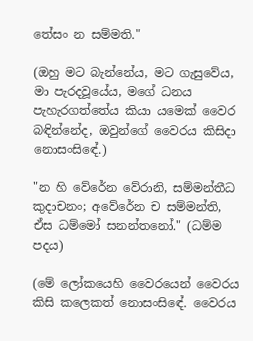තේසං න සම්මති."

(ඔහු මට බැන්නේය, මට ගැසුවේය, මා පැරදවූයේය, මගේ ධනය පැහැරගත්තේය කියා යමෙක් වෛර බඳින්නේද, ඔවුන්ගේ වෛරය කිසිදා නොසංසිඳේ.)

"න හි වේරේන වේරානි, සම්මන්තීධ කුදාචනං; අවේරේන ච සම්මන්ති, ඒස ධම්මෝ සනන්තනෝ." (ධම්ම පදය)

(මේ ලෝකයෙහි වෛරයෙන් වෛරය කිසි කලෙකත් නොසංසිඳේ. වෛරය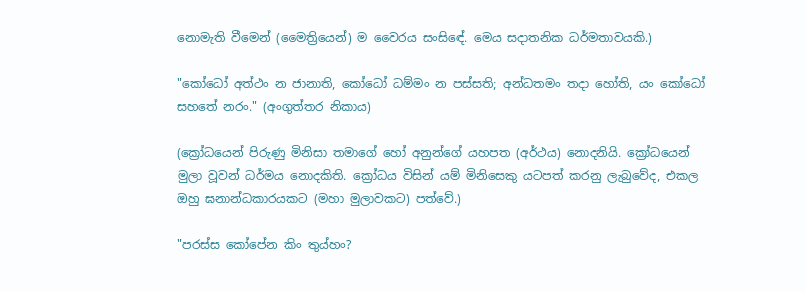නොමැති වීමෙන් (මෛත්‍රියෙන්) ම වෛරය සංසිඳේ. මෙය සදාතනික ධර්මතාවයකි.)

"කෝධෝ අත්ථං න ජානාති, කෝධෝ ධම්මං න පස්සති; අන්ධතමං තදා හෝති, යං කෝධෝ සහතේ නරං." (අංගුත්තර නිකාය)

(ක්‍රෝධයෙන් පිරුණු මිනිසා තමාගේ හෝ අනුන්ගේ යහපත (අර්ථය) නොදනියි. ක්‍රෝධයෙන් මුලා වූවන් ධර්මය නොදකිති. ක්‍රෝධය විසින් යම් මිනිසෙකු යටපත් කරනු ලැබුවේද, එකල ඔහු ඝනාන්ධකාරයකට (මහා මුලාවකට) පත්වේ.)

"පරස්ස කෝපේන කිං තුය්හං?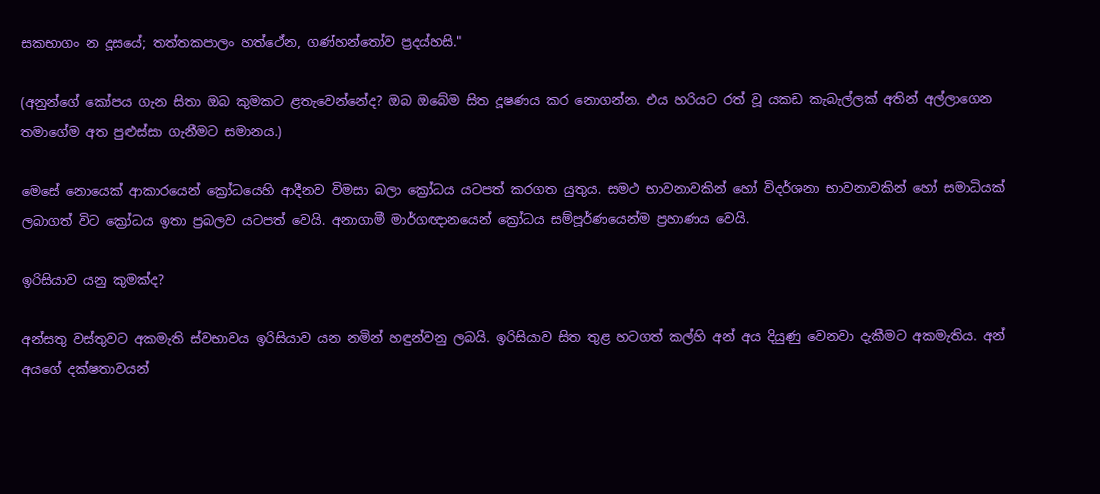සකභාගං න දූසයේ; තත්තකපාලං හත්ථේන, ගණ්හන්තෝව ප්‍රදය්හසි."

(අනුන්ගේ කෝපය ගැන සිතා ඔබ කුමකට ළතැවෙන්නේද? ඔබ ඔබේම සිත දූෂණය කර නොගන්න. එය හරියට රත් වූ යකඩ කැබැල්ලක් අතින් අල්ලාගෙන තමාගේම අත පුළුස්සා ගැනීමට සමානය.)

මෙසේ නොයෙක් ආකාරයෙන් ක්‍රෝධයෙහි ආදීනව විමසා බලා ක්‍රෝධය යටපත් කරගත යුතුය. සමථ භාවනාවකින් හෝ විදර්ශනා භාවනාවකින් හෝ සමාධියක් ලබාගත් විට ක්‍රෝධය ඉතා ප්‍රබලව යටපත් වෙයි. අනාගාමී මාර්ගඥානයෙන් ක්‍රෝධය සම්පූර්ණයෙන්ම ප්‍රහාණය වෙයි.

ඉරිසියාව යනු කුමක්ද?

අන්සතු වස්තුවට අකමැති ස්වභාවය ඉරිසියාව යන නමින් හඳුන්වනු ලබයි. ඉරිසියාව සිත තුළ හටගත් කල්හි අන් අය දියුණු වෙනවා දැකීමට අකමැතිය. අන් අයගේ දක්ෂතාවයන්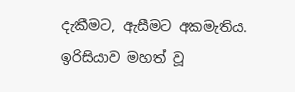දැකීමට, ඇසීමට අකමැතිය. ඉරිසියාව මහත් වූ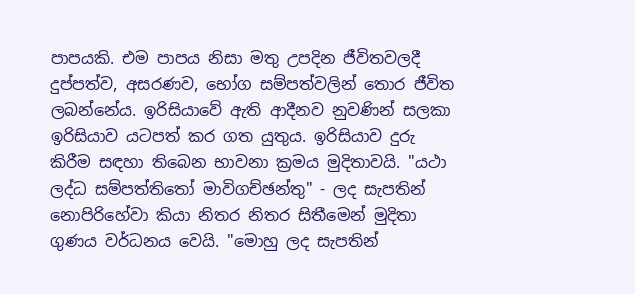පාපයකි. එම පාපය නිසා මතු උපදින ජීවිතවලදී දුප්පත්ව, අසරණව, භෝග සම්පත්වලින් තොර ජීවිත ලබන්නේය. ඉරිසියාවේ ඇති ආදීනව නුවණින් සලකා ඉරිසියාව යටපත් කර ගත යුතුය. ඉරිසියාව දුරු කිරීම සඳහා තිබෙන භාවනා ක්‍රමය මුදිතාවයි. "යථා ලද්ධ සම්පත්තිතෝ මාවිගච්ඡන්තු" - ලද සැපතින් නොපිරිහේවා කියා නිතර නිතර සිතීමෙන් මුදිතා ගුණය වර්ධනය වෙයි. "මොහු ලද සැපතින්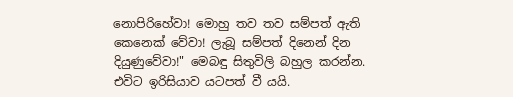නොපිරිහේවා! මොහු තව තව සම්පත් ඇති කෙනෙක් වේවා! ලැබූ සම්පත් දිනෙන් දින දියුණුවේවා!" මෙබඳු සිතුවිලි බහුල කරන්න. එවිට ඉරිසියාව යටපත් වී යයි.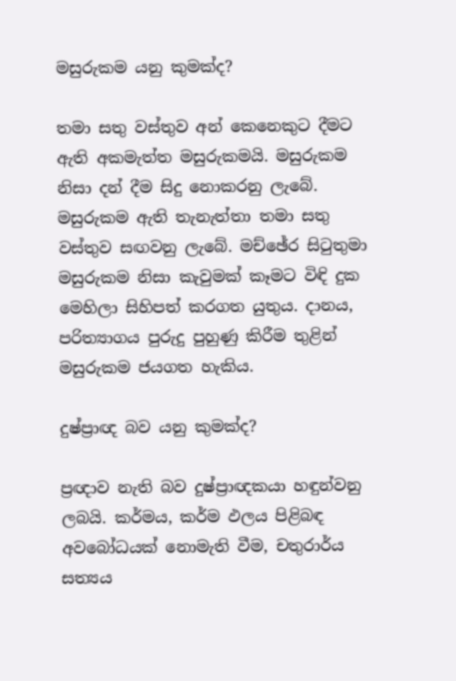මසුරුකම යනු කුමක්ද?

තමා සතු වස්තුව අන් කෙනෙකුට දීමට ඇති අකමැත්ත මසුරුකමයි. මසුරුකම නිසා දන් දීම සිදු නොකරනු ලැබේ. මසුරුකම ඇති තැනැත්තා තමා සතු වස්තුව සඟවනු ලැබේ. මච්ඡේර සිටුතුමා මසුරුකම නිසා කැවුමක් කෑමට විඳි දුක මෙහිලා සිහිපත් කරගත යුතුය. දානය, පරිත්‍යාගය පුරුදු පුහුණු කිරීම තුළින් මසුරුකම ජයගත හැකිය.

දුෂ්ප්‍රාඥ බව යනු කුමක්ද?

ප්‍රඥාව නැති බව දුෂ්ප්‍රාඥකයා හඳුන්වනු ලබයි. කර්මය, කර්ම ඵලය පිළිබඳ අවබෝධයක් නොමැති වීම, චතුරාර්ය සත්‍යය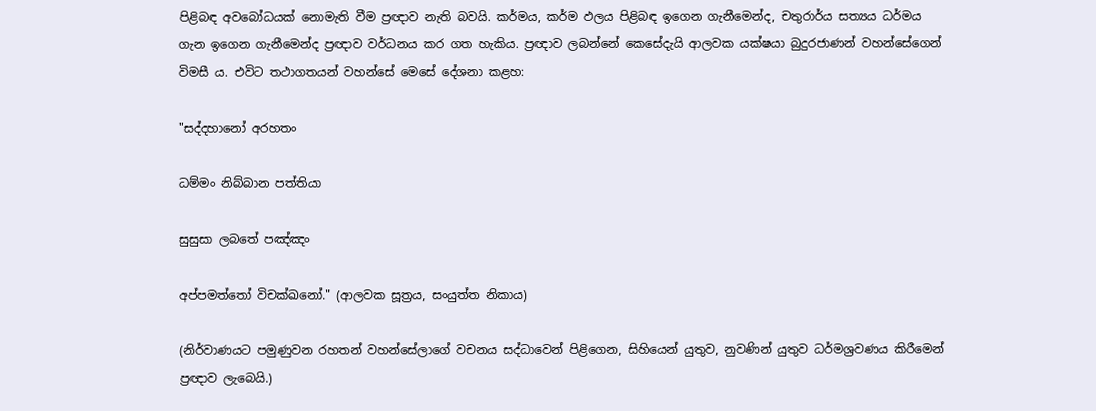පිළිබඳ අවබෝධයක් නොමැති වීම ප්‍රඥාව නැති බවයි. කර්මය, කර්ම ඵලය පිළිබඳ ඉගෙන ගැනීමෙන්ද, චතුරාර්ය සත්‍යය ධර්මය ගැන ඉගෙන ගැනීමෙන්ද ප්‍රඥාව වර්ධනය කර ගත හැකිය. ප්‍රඥාව ලබන්නේ කෙසේදැයි ආලවක යක්ෂයා බුදුරජාණන් වහන්සේගෙන් විමසී ය. එවිට තථාගතයන් වහන්සේ මෙසේ දේශනා කළහ:

"සද්දහානෝ අරහතං

ධම්මං නිබ්බාන පත්තියා

සුසුසා ලබතේ පඤ්ඤං

අප්පමත්තෝ විචක්ඛනෝ." (ආලවක සූත්‍රය, සංයුත්ත නිකාය)

(නිර්වාණයට පමුණුවන රහතන් වහන්සේලාගේ වචනය සද්ධාවෙන් පිළිගෙන, සිහියෙන් යුතුව, නුවණින් යුතුව ධර්මශ්‍රවණය කිරීමෙන් ප්‍රඥාව ලැබෙයි.)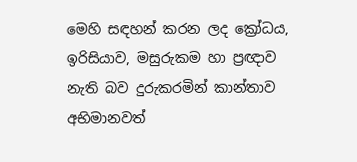මෙහි සඳහන් කරන ලද ක්‍රෝධය, ඉරිසියාව, මසුරුකම හා ප්‍රඥාව නැති බව දුරුකරමින් කාන්තාව අභිමානවත්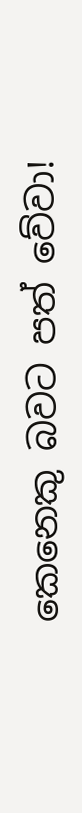කෙනෙකු බවට පත් වේවා!